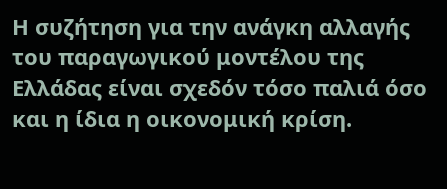Η συζήτηση για την ανάγκη αλλαγής του παραγωγικού μοντέλου της Ελλάδας είναι σχεδόν τόσο παλιά όσο και η ίδια η οικονομική κρίση.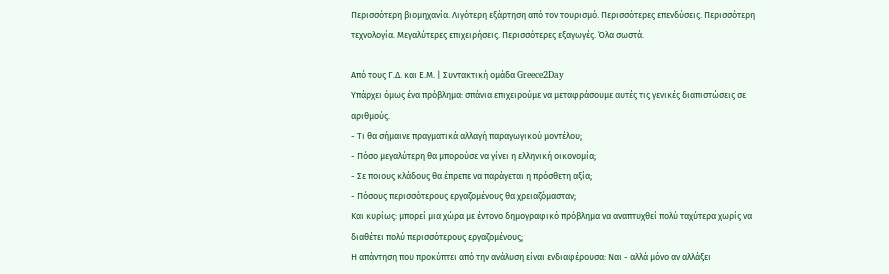Περισσότερη βιομηχανία. Λιγότερη εξάρτηση από τον τουρισμό. Περισσότερες επενδύσεις. Περισσότερη τεχνολογία. Μεγαλύτερες επιχειρήσεις. Περισσότερες εξαγωγές. Όλα σωστά.

Από τους Γ.Δ. και Ε.Μ. | Συντακτική ομάδα Greece2Day
Υπάρχει όμως ένα πρόβλημα: σπάνια επιχειρούμε να μεταφράσουμε αυτές τις γενικές διαπιστώσεις σε αριθμούς.
- Τι θα σήμαινε πραγματικά αλλαγή παραγωγικού μοντέλου;
- Πόσο μεγαλύτερη θα μπορούσε να γίνει η ελληνική οικονομία;
- Σε ποιους κλάδους θα έπρεπε να παράγεται η πρόσθετη αξία;
- Πόσους περισσότερους εργαζομένους θα χρειαζόμασταν;
Και κυρίως: μπορεί μια χώρα με έντονο δημογραφικό πρόβλημα να αναπτυχθεί πολύ ταχύτερα χωρίς να διαθέτει πολύ περισσότερους εργαζομένους;
Η απάντηση που προκύπτει από την ανάλυση είναι ενδιαφέρουσα: Ναι - αλλά μόνο αν αλλάξει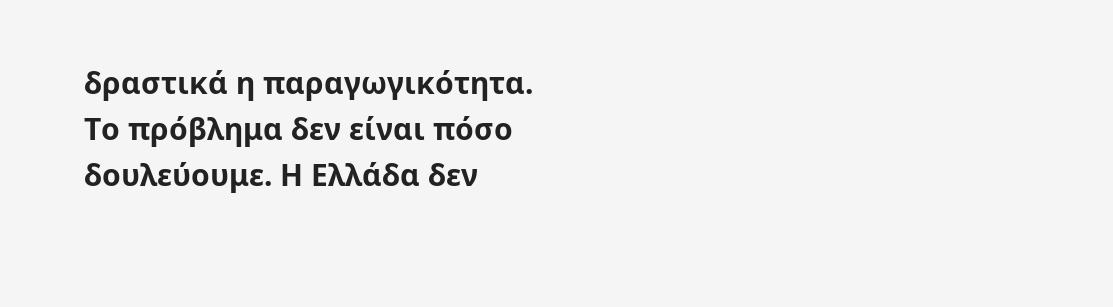δραστικά η παραγωγικότητα.
Το πρόβλημα δεν είναι πόσο δουλεύουμε. Η Ελλάδα δεν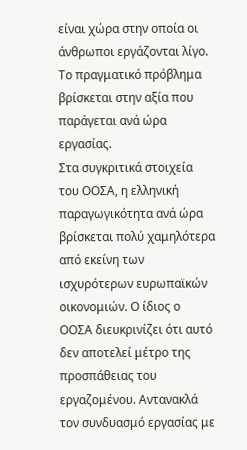είναι χώρα στην οποία οι άνθρωποι εργάζονται λίγο. Το πραγματικό πρόβλημα βρίσκεται στην αξία που παράγεται ανά ώρα εργασίας.
Στα συγκριτικά στοιχεία του ΟΟΣΑ, η ελληνική παραγωγικότητα ανά ώρα βρίσκεται πολύ χαμηλότερα από εκείνη των ισχυρότερων ευρωπαϊκών οικονομιών. Ο ίδιος ο ΟΟΣΑ διευκρινίζει ότι αυτό δεν αποτελεί μέτρο της προσπάθειας του εργαζομένου. Αντανακλά τον συνδυασμό εργασίας με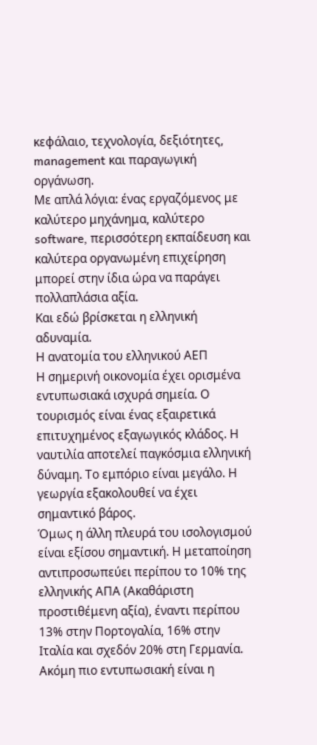κεφάλαιο, τεχνολογία, δεξιότητες, management και παραγωγική οργάνωση.
Με απλά λόγια: ένας εργαζόμενος με καλύτερο μηχάνημα, καλύτερο software, περισσότερη εκπαίδευση και καλύτερα οργανωμένη επιχείρηση μπορεί στην ίδια ώρα να παράγει πολλαπλάσια αξία.
Και εδώ βρίσκεται η ελληνική αδυναμία.
Η ανατομία του ελληνικού ΑΕΠ
Η σημερινή οικονομία έχει ορισμένα εντυπωσιακά ισχυρά σημεία. Ο τουρισμός είναι ένας εξαιρετικά επιτυχημένος εξαγωγικός κλάδος. Η ναυτιλία αποτελεί παγκόσμια ελληνική δύναμη. Το εμπόριο είναι μεγάλο. Η γεωργία εξακολουθεί να έχει σημαντικό βάρος.
Όμως η άλλη πλευρά του ισολογισμού είναι εξίσου σημαντική. Η μεταποίηση αντιπροσωπεύει περίπου το 10% της ελληνικής ΑΠΑ (Ακαθάριστη προστιθέμενη αξία), έναντι περίπου 13% στην Πορτογαλία, 16% στην Ιταλία και σχεδόν 20% στη Γερμανία.
Ακόμη πιο εντυπωσιακή είναι η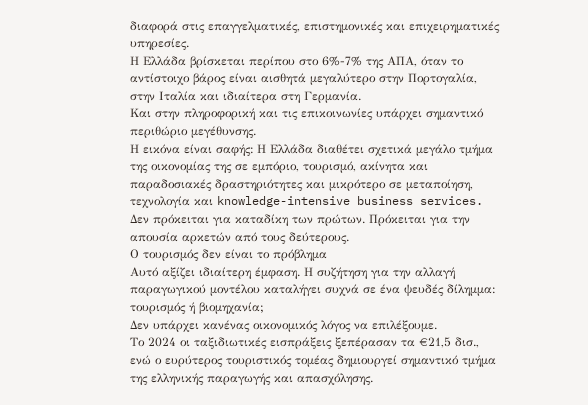διαφορά στις επαγγελματικές, επιστημονικές και επιχειρηματικές υπηρεσίες.
Η Ελλάδα βρίσκεται περίπου στο 6%-7% της ΑΠΑ, όταν το αντίστοιχο βάρος είναι αισθητά μεγαλύτερο στην Πορτογαλία, στην Ιταλία και ιδιαίτερα στη Γερμανία.
Και στην πληροφορική και τις επικοινωνίες υπάρχει σημαντικό περιθώριο μεγέθυνσης.
Η εικόνα είναι σαφής: Η Ελλάδα διαθέτει σχετικά μεγάλο τμήμα της οικονομίας της σε εμπόριο, τουρισμό, ακίνητα και παραδοσιακές δραστηριότητες και μικρότερο σε μεταποίηση, τεχνολογία και knowledge-intensive business services.
Δεν πρόκειται για καταδίκη των πρώτων. Πρόκειται για την απουσία αρκετών από τους δεύτερους.
Ο τουρισμός δεν είναι το πρόβλημα
Αυτό αξίζει ιδιαίτερη έμφαση. Η συζήτηση για την αλλαγή παραγωγικού μοντέλου καταλήγει συχνά σε ένα ψευδές δίλημμα: τουρισμός ή βιομηχανία;
Δεν υπάρχει κανένας οικονομικός λόγος να επιλέξουμε.
Το 2024 οι ταξιδιωτικές εισπράξεις ξεπέρασαν τα €21,5 δισ., ενώ ο ευρύτερος τουριστικός τομέας δημιουργεί σημαντικό τμήμα της ελληνικής παραγωγής και απασχόλησης.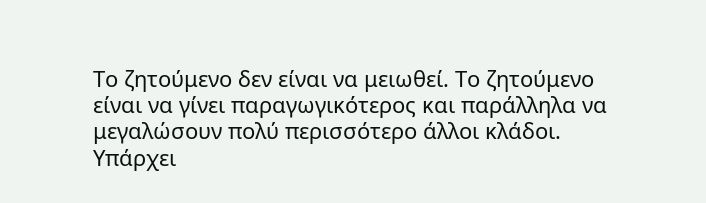Το ζητούμενο δεν είναι να μειωθεί. Το ζητούμενο είναι να γίνει παραγωγικότερος και παράλληλα να μεγαλώσουν πολύ περισσότερο άλλοι κλάδοι.
Υπάρχει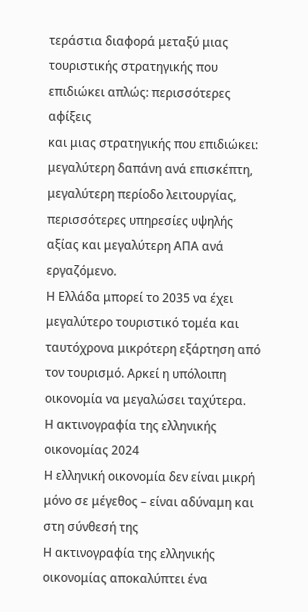τεράστια διαφορά μεταξύ μιας τουριστικής στρατηγικής που επιδιώκει απλώς: περισσότερες αφίξεις
και μιας στρατηγικής που επιδιώκει: μεγαλύτερη δαπάνη ανά επισκέπτη, μεγαλύτερη περίοδο λειτουργίας, περισσότερες υπηρεσίες υψηλής αξίας και μεγαλύτερη ΑΠΑ ανά εργαζόμενο.
Η Ελλάδα μπορεί το 2035 να έχει μεγαλύτερο τουριστικό τομέα και ταυτόχρονα μικρότερη εξάρτηση από τον τουρισμό. Αρκεί η υπόλοιπη οικονομία να μεγαλώσει ταχύτερα.
Η ακτινογραφία της ελληνικής οικονομίας 2024
Η ελληνική οικονομία δεν είναι μικρή μόνο σε μέγεθος – είναι αδύναμη και στη σύνθεσή της
Η ακτινογραφία της ελληνικής οικονομίας αποκαλύπτει ένα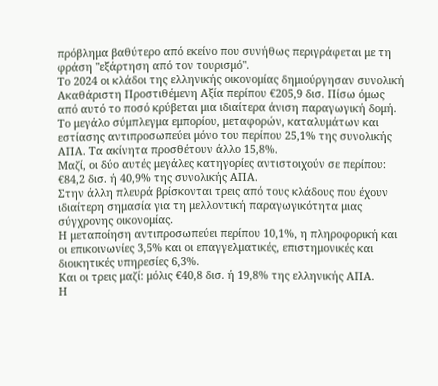πρόβλημα βαθύτερο από εκείνο που συνήθως περιγράφεται με τη φράση "εξάρτηση από τον τουρισμό".
Το 2024 οι κλάδοι της ελληνικής οικονομίας δημιούργησαν συνολική Ακαθάριστη Προστιθέμενη Αξία περίπου €205,9 δισ. Πίσω όμως από αυτό το ποσό κρύβεται μια ιδιαίτερα άνιση παραγωγική δομή.
Το μεγάλο σύμπλεγμα εμπορίου, μεταφορών, καταλυμάτων και εστίασης αντιπροσωπεύει μόνο του περίπου 25,1% της συνολικής ΑΠΑ. Τα ακίνητα προσθέτουν άλλο 15,8%.
Μαζί, οι δύο αυτές μεγάλες κατηγορίες αντιστοιχούν σε περίπου: €84,2 δισ. ή 40,9% της συνολικής ΑΠΑ.
Στην άλλη πλευρά βρίσκονται τρεις από τους κλάδους που έχουν ιδιαίτερη σημασία για τη μελλοντική παραγωγικότητα μιας σύγχρονης οικονομίας.
Η μεταποίηση αντιπροσωπεύει περίπου 10,1%, η πληροφορική και οι επικοινωνίες 3,5% και οι επαγγελματικές, επιστημονικές και διοικητικές υπηρεσίες 6,3%.
Και οι τρεις μαζί: μόλις €40,8 δισ. ή 19,8% της ελληνικής ΑΠΑ.
Η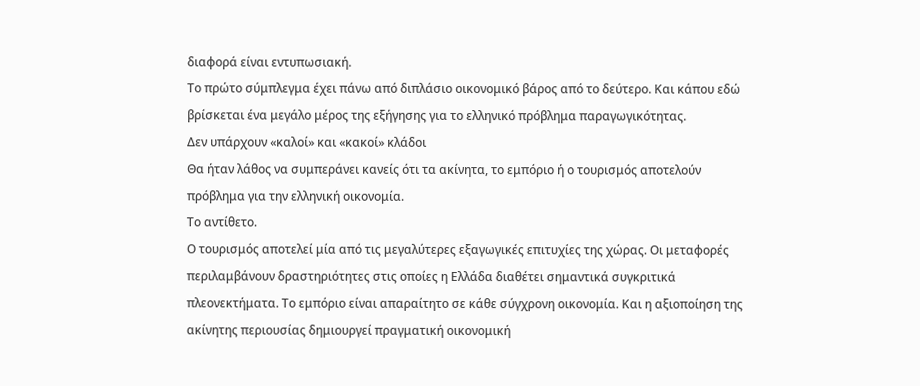διαφορά είναι εντυπωσιακή.
Το πρώτο σύμπλεγμα έχει πάνω από διπλάσιο οικονομικό βάρος από το δεύτερο. Και κάπου εδώ βρίσκεται ένα μεγάλο μέρος της εξήγησης για το ελληνικό πρόβλημα παραγωγικότητας.
Δεν υπάρχουν «καλοί» και «κακοί» κλάδοι
Θα ήταν λάθος να συμπεράνει κανείς ότι τα ακίνητα, το εμπόριο ή ο τουρισμός αποτελούν πρόβλημα για την ελληνική οικονομία.
Το αντίθετο.
Ο τουρισμός αποτελεί μία από τις μεγαλύτερες εξαγωγικές επιτυχίες της χώρας. Οι μεταφορές περιλαμβάνουν δραστηριότητες στις οποίες η Ελλάδα διαθέτει σημαντικά συγκριτικά πλεονεκτήματα. Το εμπόριο είναι απαραίτητο σε κάθε σύγχρονη οικονομία. Και η αξιοποίηση της ακίνητης περιουσίας δημιουργεί πραγματική οικονομική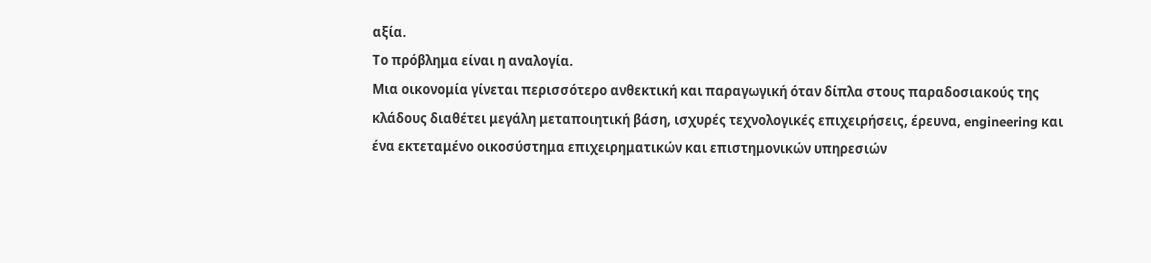αξία.
Το πρόβλημα είναι η αναλογία.
Μια οικονομία γίνεται περισσότερο ανθεκτική και παραγωγική όταν δίπλα στους παραδοσιακούς της κλάδους διαθέτει μεγάλη μεταποιητική βάση, ισχυρές τεχνολογικές επιχειρήσεις, έρευνα, engineering και ένα εκτεταμένο οικοσύστημα επιχειρηματικών και επιστημονικών υπηρεσιών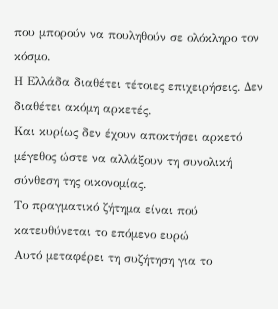που μπορούν να πουληθούν σε ολόκληρο τον κόσμο.
Η Ελλάδα διαθέτει τέτοιες επιχειρήσεις. Δεν διαθέτει ακόμη αρκετές.
Και κυρίως δεν έχουν αποκτήσει αρκετό μέγεθος ώστε να αλλάξουν τη συνολική σύνθεση της οικονομίας.
Το πραγματικό ζήτημα είναι πού κατευθύνεται το επόμενο ευρώ
Αυτό μεταφέρει τη συζήτηση για το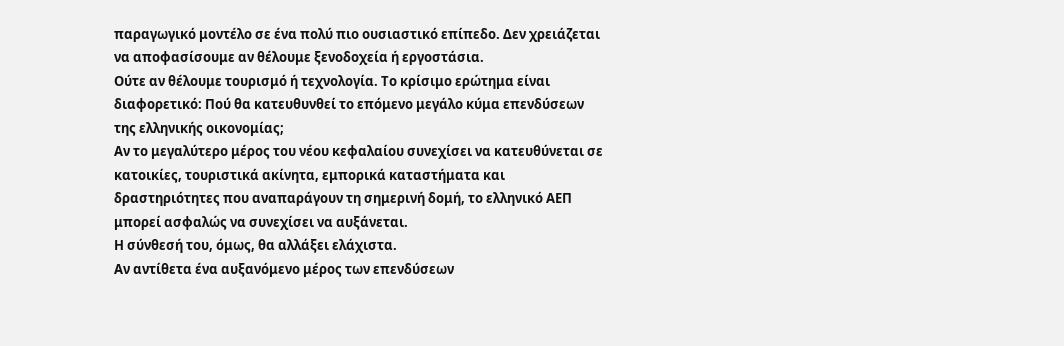παραγωγικό μοντέλο σε ένα πολύ πιο ουσιαστικό επίπεδο. Δεν χρειάζεται να αποφασίσουμε αν θέλουμε ξενοδοχεία ή εργοστάσια.
Ούτε αν θέλουμε τουρισμό ή τεχνολογία. Το κρίσιμο ερώτημα είναι διαφορετικό: Πού θα κατευθυνθεί το επόμενο μεγάλο κύμα επενδύσεων της ελληνικής οικονομίας;
Αν το μεγαλύτερο μέρος του νέου κεφαλαίου συνεχίσει να κατευθύνεται σε κατοικίες, τουριστικά ακίνητα, εμπορικά καταστήματα και δραστηριότητες που αναπαράγουν τη σημερινή δομή, το ελληνικό ΑΕΠ μπορεί ασφαλώς να συνεχίσει να αυξάνεται.
Η σύνθεσή του, όμως, θα αλλάξει ελάχιστα.
Αν αντίθετα ένα αυξανόμενο μέρος των επενδύσεων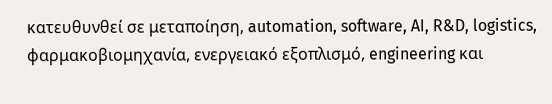κατευθυνθεί σε μεταποίηση, automation, software, AI, R&D, logistics, φαρμακοβιομηχανία, ενεργειακό εξοπλισμό, engineering και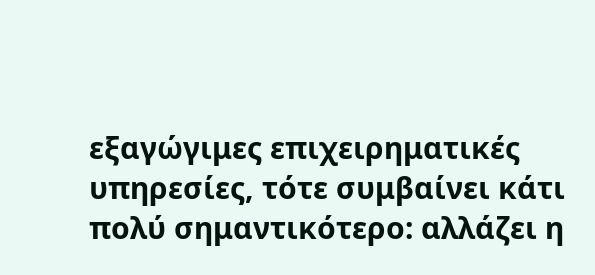εξαγώγιμες επιχειρηματικές υπηρεσίες, τότε συμβαίνει κάτι πολύ σημαντικότερο: αλλάζει η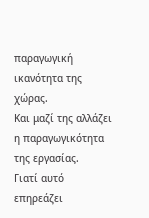παραγωγική ικανότητα της χώρας.
Και μαζί της αλλάζει η παραγωγικότητα της εργασίας.
Γιατί αυτό επηρεάζει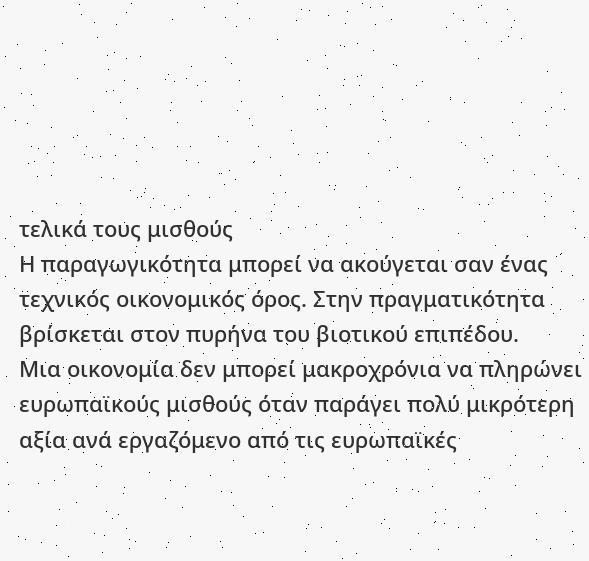τελικά τους μισθούς
Η παραγωγικότητα μπορεί να ακούγεται σαν ένας τεχνικός οικονομικός όρος. Στην πραγματικότητα βρίσκεται στον πυρήνα του βιοτικού επιπέδου.
Μια οικονομία δεν μπορεί μακροχρόνια να πληρώνει ευρωπαϊκούς μισθούς όταν παράγει πολύ μικρότερη αξία ανά εργαζόμενο από τις ευρωπαϊκές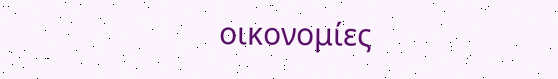οικονομίες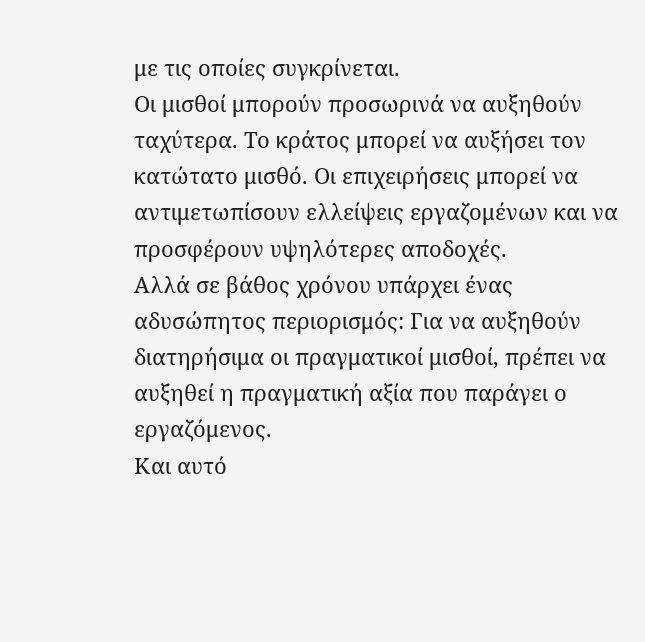με τις οποίες συγκρίνεται.
Οι μισθοί μπορούν προσωρινά να αυξηθούν ταχύτερα. Το κράτος μπορεί να αυξήσει τον κατώτατο μισθό. Οι επιχειρήσεις μπορεί να αντιμετωπίσουν ελλείψεις εργαζομένων και να προσφέρουν υψηλότερες αποδοχές.
Αλλά σε βάθος χρόνου υπάρχει ένας αδυσώπητος περιορισμός: Για να αυξηθούν διατηρήσιμα οι πραγματικοί μισθοί, πρέπει να αυξηθεί η πραγματική αξία που παράγει ο εργαζόμενος.
Και αυτό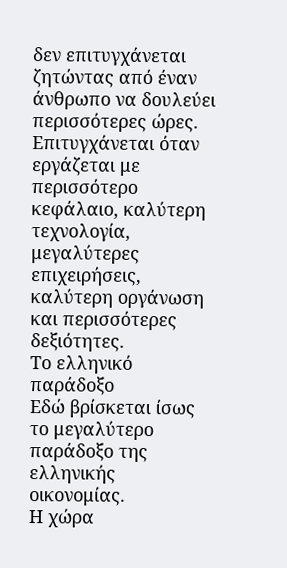δεν επιτυγχάνεται ζητώντας από έναν άνθρωπο να δουλεύει περισσότερες ώρες.
Επιτυγχάνεται όταν εργάζεται με περισσότερο κεφάλαιο, καλύτερη τεχνολογία, μεγαλύτερες επιχειρήσεις, καλύτερη οργάνωση και περισσότερες δεξιότητες.
Το ελληνικό παράδοξο
Εδώ βρίσκεται ίσως το μεγαλύτερο παράδοξο της ελληνικής οικονομίας.
Η χώρα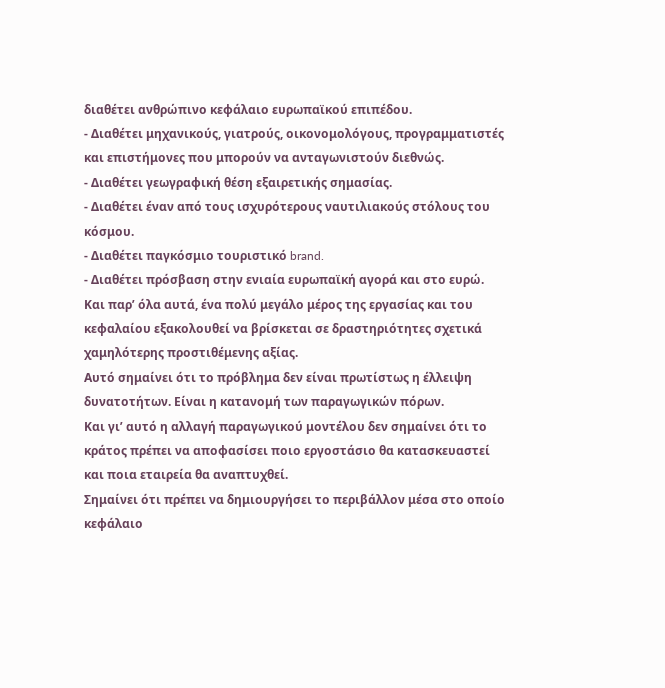διαθέτει ανθρώπινο κεφάλαιο ευρωπαϊκού επιπέδου.
- Διαθέτει μηχανικούς, γιατρούς, οικονομολόγους, προγραμματιστές και επιστήμονες που μπορούν να ανταγωνιστούν διεθνώς.
- Διαθέτει γεωγραφική θέση εξαιρετικής σημασίας.
- Διαθέτει έναν από τους ισχυρότερους ναυτιλιακούς στόλους του κόσμου.
- Διαθέτει παγκόσμιο τουριστικό brand.
- Διαθέτει πρόσβαση στην ενιαία ευρωπαϊκή αγορά και στο ευρώ.
Και παρ’ όλα αυτά, ένα πολύ μεγάλο μέρος της εργασίας και του κεφαλαίου εξακολουθεί να βρίσκεται σε δραστηριότητες σχετικά χαμηλότερης προστιθέμενης αξίας.
Αυτό σημαίνει ότι το πρόβλημα δεν είναι πρωτίστως η έλλειψη δυνατοτήτων. Είναι η κατανομή των παραγωγικών πόρων.
Και γι’ αυτό η αλλαγή παραγωγικού μοντέλου δεν σημαίνει ότι το κράτος πρέπει να αποφασίσει ποιο εργοστάσιο θα κατασκευαστεί και ποια εταιρεία θα αναπτυχθεί.
Σημαίνει ότι πρέπει να δημιουργήσει το περιβάλλον μέσα στο οποίο κεφάλαιο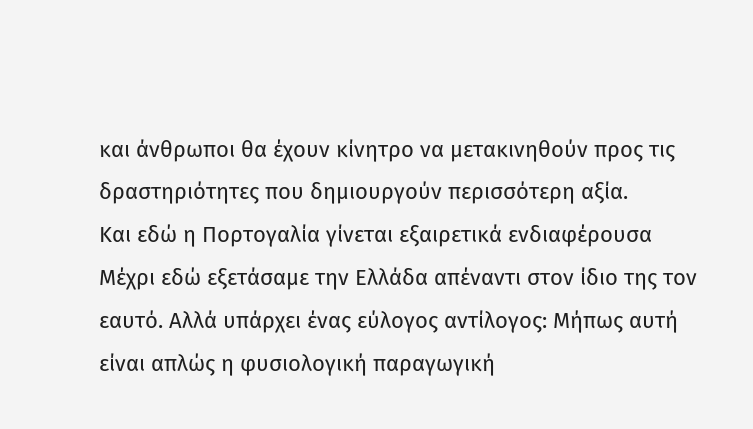και άνθρωποι θα έχουν κίνητρο να μετακινηθούν προς τις δραστηριότητες που δημιουργούν περισσότερη αξία.
Και εδώ η Πορτογαλία γίνεται εξαιρετικά ενδιαφέρουσα
Μέχρι εδώ εξετάσαμε την Ελλάδα απέναντι στον ίδιο της τον εαυτό. Αλλά υπάρχει ένας εύλογος αντίλογος: Μήπως αυτή είναι απλώς η φυσιολογική παραγωγική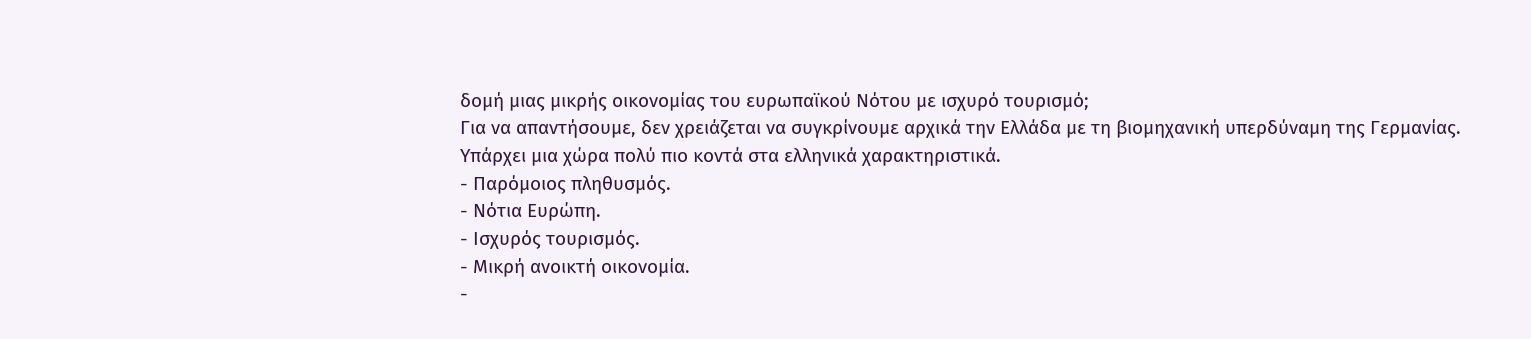δομή μιας μικρής οικονομίας του ευρωπαϊκού Νότου με ισχυρό τουρισμό;
Για να απαντήσουμε, δεν χρειάζεται να συγκρίνουμε αρχικά την Ελλάδα με τη βιομηχανική υπερδύναμη της Γερμανίας.
Υπάρχει μια χώρα πολύ πιο κοντά στα ελληνικά χαρακτηριστικά.
- Παρόμοιος πληθυσμός.
- Νότια Ευρώπη.
- Ισχυρός τουρισμός.
- Μικρή ανοικτή οικονομία.
-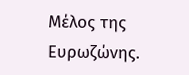Μέλος της Ευρωζώνης.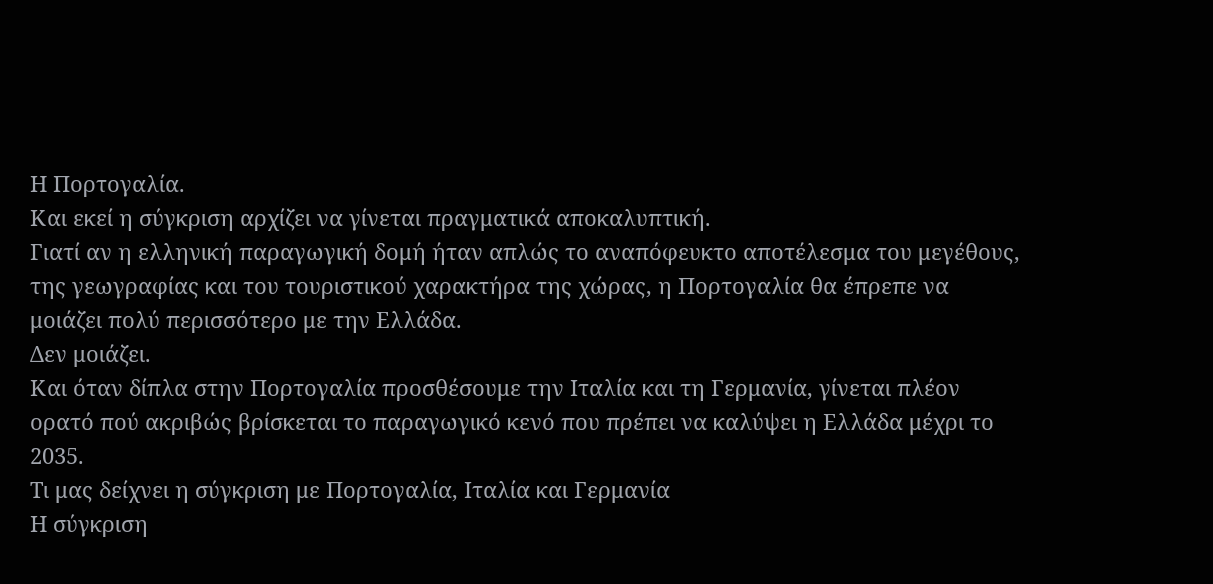Η Πορτογαλία.
Και εκεί η σύγκριση αρχίζει να γίνεται πραγματικά αποκαλυπτική.
Γιατί αν η ελληνική παραγωγική δομή ήταν απλώς το αναπόφευκτο αποτέλεσμα του μεγέθους, της γεωγραφίας και του τουριστικού χαρακτήρα της χώρας, η Πορτογαλία θα έπρεπε να μοιάζει πολύ περισσότερο με την Ελλάδα.
Δεν μοιάζει.
Και όταν δίπλα στην Πορτογαλία προσθέσουμε την Ιταλία και τη Γερμανία, γίνεται πλέον ορατό πού ακριβώς βρίσκεται το παραγωγικό κενό που πρέπει να καλύψει η Ελλάδα μέχρι το 2035.
Τι μας δείχνει η σύγκριση με Πορτογαλία, Ιταλία και Γερμανία
Η σύγκριση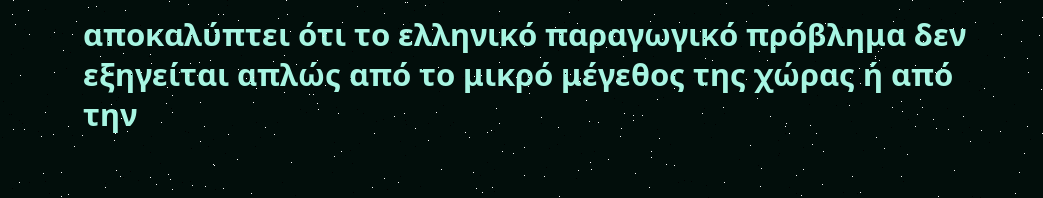αποκαλύπτει ότι το ελληνικό παραγωγικό πρόβλημα δεν εξηγείται απλώς από το μικρό μέγεθος της χώρας ή από την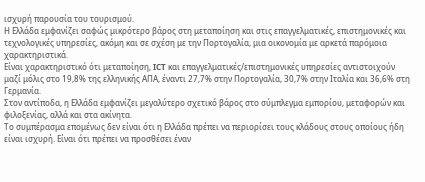ισχυρή παρουσία του τουρισμού.
Η Ελλάδα εμφανίζει σαφώς μικρότερο βάρος στη μεταποίηση και στις επαγγελματικές, επιστημονικές και τεχνολογικές υπηρεσίες, ακόμη και σε σχέση με την Πορτογαλία, μια οικονομία με αρκετά παρόμοια χαρακτηριστικά.
Είναι χαρακτηριστικό ότι μεταποίηση, ICT και επαγγελματικές/επιστημονικές υπηρεσίες αντιστοιχούν μαζί μόλις στο 19,8% της ελληνικής ΑΠΑ, έναντι 27,7% στην Πορτογαλία, 30,7% στην Ιταλία και 36,6% στη Γερμανία.
Στον αντίποδα, η Ελλάδα εμφανίζει μεγαλύτερο σχετικό βάρος στο σύμπλεγμα εμπορίου, μεταφορών και φιλοξενίας, αλλά και στα ακίνητα.
Το συμπέρασμα επομένως δεν είναι ότι η Ελλάδα πρέπει να περιορίσει τους κλάδους στους οποίους ήδη είναι ισχυρή. Είναι ότι πρέπει να προσθέσει έναν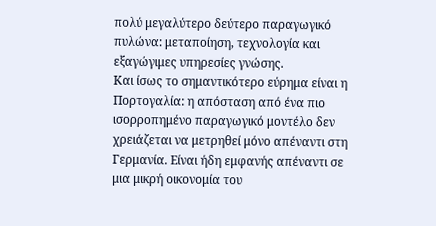πολύ μεγαλύτερο δεύτερο παραγωγικό πυλώνα: μεταποίηση, τεχνολογία και εξαγώγιμες υπηρεσίες γνώσης.
Και ίσως το σημαντικότερο εύρημα είναι η Πορτογαλία: η απόσταση από ένα πιο ισορροπημένο παραγωγικό μοντέλο δεν χρειάζεται να μετρηθεί μόνο απέναντι στη Γερμανία. Είναι ήδη εμφανής απέναντι σε μια μικρή οικονομία του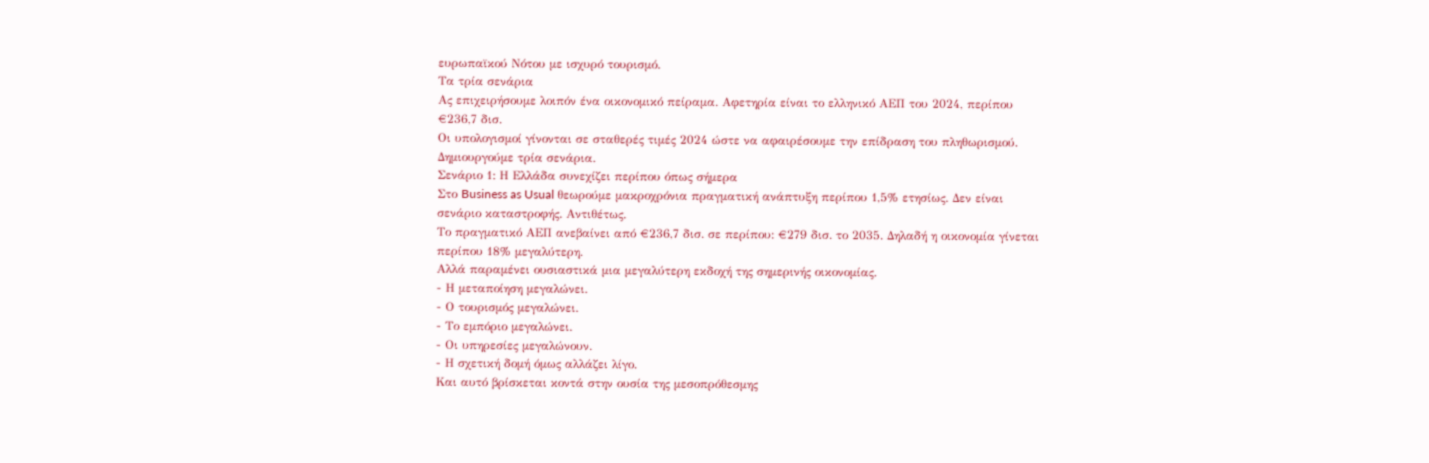ευρωπαϊκού Νότου με ισχυρό τουρισμό.
Τα τρία σενάρια
Ας επιχειρήσουμε λοιπόν ένα οικονομικό πείραμα. Αφετηρία είναι το ελληνικό ΑΕΠ του 2024, περίπου €236,7 δισ.
Οι υπολογισμοί γίνονται σε σταθερές τιμές 2024 ώστε να αφαιρέσουμε την επίδραση του πληθωρισμού.
Δημιουργούμε τρία σενάρια.
Σενάριο 1: Η Ελλάδα συνεχίζει περίπου όπως σήμερα
Στο Business as Usual θεωρούμε μακροχρόνια πραγματική ανάπτυξη περίπου 1,5% ετησίως. Δεν είναι σενάριο καταστροφής. Αντιθέτως.
Το πραγματικό ΑΕΠ ανεβαίνει από €236,7 δισ. σε περίπου: €279 δισ. το 2035. Δηλαδή η οικονομία γίνεται περίπου 18% μεγαλύτερη.
Αλλά παραμένει ουσιαστικά μια μεγαλύτερη εκδοχή της σημερινής οικονομίας.
- Η μεταποίηση μεγαλώνει.
- Ο τουρισμός μεγαλώνει.
- Το εμπόριο μεγαλώνει.
- Οι υπηρεσίες μεγαλώνουν.
- Η σχετική δομή όμως αλλάζει λίγο.
Και αυτό βρίσκεται κοντά στην ουσία της μεσοπρόθεσμης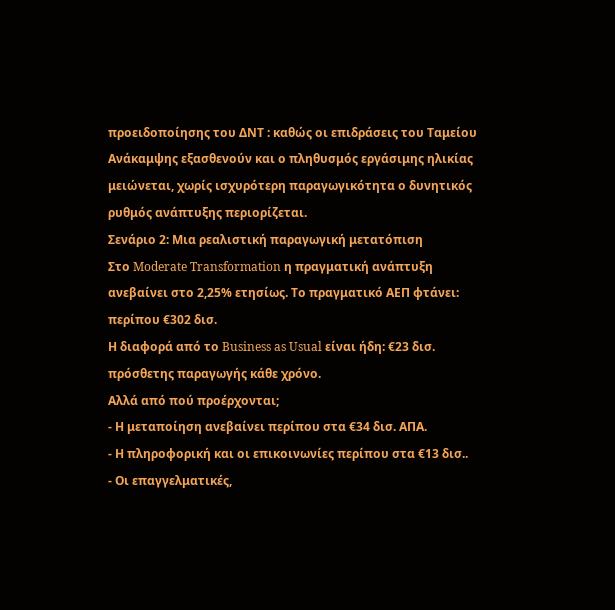προειδοποίησης του ΔΝΤ : καθώς οι επιδράσεις του Ταμείου Ανάκαμψης εξασθενούν και ο πληθυσμός εργάσιμης ηλικίας μειώνεται, χωρίς ισχυρότερη παραγωγικότητα ο δυνητικός ρυθμός ανάπτυξης περιορίζεται.
Σενάριο 2: Μια ρεαλιστική παραγωγική μετατόπιση
Στο Moderate Transformation η πραγματική ανάπτυξη ανεβαίνει στο 2,25% ετησίως. Το πραγματικό ΑΕΠ φτάνει: περίπου €302 δισ.
Η διαφορά από το Business as Usual είναι ήδη: €23 δισ. πρόσθετης παραγωγής κάθε χρόνο.
Αλλά από πού προέρχονται;
- Η μεταποίηση ανεβαίνει περίπου στα €34 δισ. ΑΠΑ.
- Η πληροφορική και οι επικοινωνίες περίπου στα €13 δισ..
- Οι επαγγελματικές,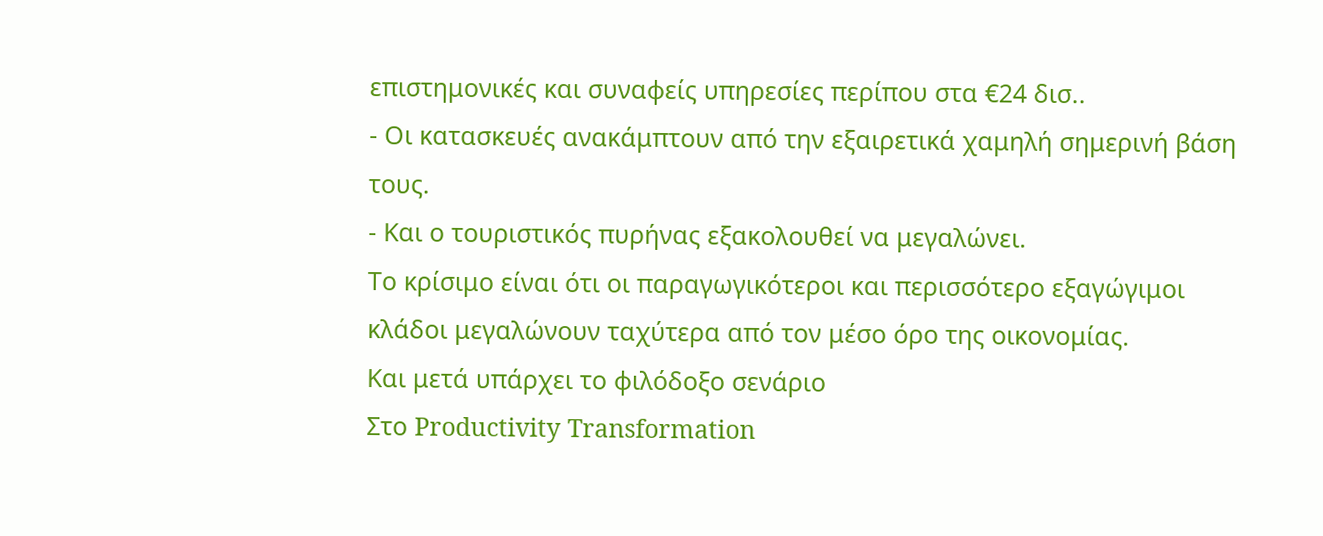επιστημονικές και συναφείς υπηρεσίες περίπου στα €24 δισ..
- Οι κατασκευές ανακάμπτουν από την εξαιρετικά χαμηλή σημερινή βάση τους.
- Και ο τουριστικός πυρήνας εξακολουθεί να μεγαλώνει.
Το κρίσιμο είναι ότι οι παραγωγικότεροι και περισσότερο εξαγώγιμοι κλάδοι μεγαλώνουν ταχύτερα από τον μέσο όρο της οικονομίας.
Και μετά υπάρχει το φιλόδοξο σενάριο
Στο Productivity Transformation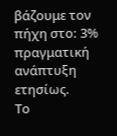βάζουμε τον πήχη στο: 3% πραγματική ανάπτυξη ετησίως.
Το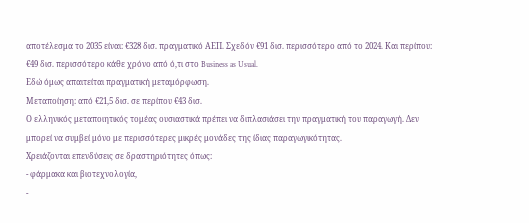αποτέλεσμα το 2035 είναι: €328 δισ. πραγματικό ΑΕΠ. Σχεδόν €91 δισ. περισσότερο από το 2024. Και περίπου: €49 δισ. περισσότερο κάθε χρόνο από ό,τι στο Business as Usual.
Εδώ όμως απαιτείται πραγματική μεταμόρφωση.
Μεταποίηση: από €21,5 δισ. σε περίπου €43 δισ.
Ο ελληνικός μεταποιητικός τομέας ουσιαστικά πρέπει να διπλασιάσει την πραγματική του παραγωγή. Δεν μπορεί να συμβεί μόνο με περισσότερες μικρές μονάδες της ίδιας παραγωγικότητας.
Χρειάζονται επενδύσεις σε δραστηριότητες όπως:
- φάρμακα και βιοτεχνολογία,
-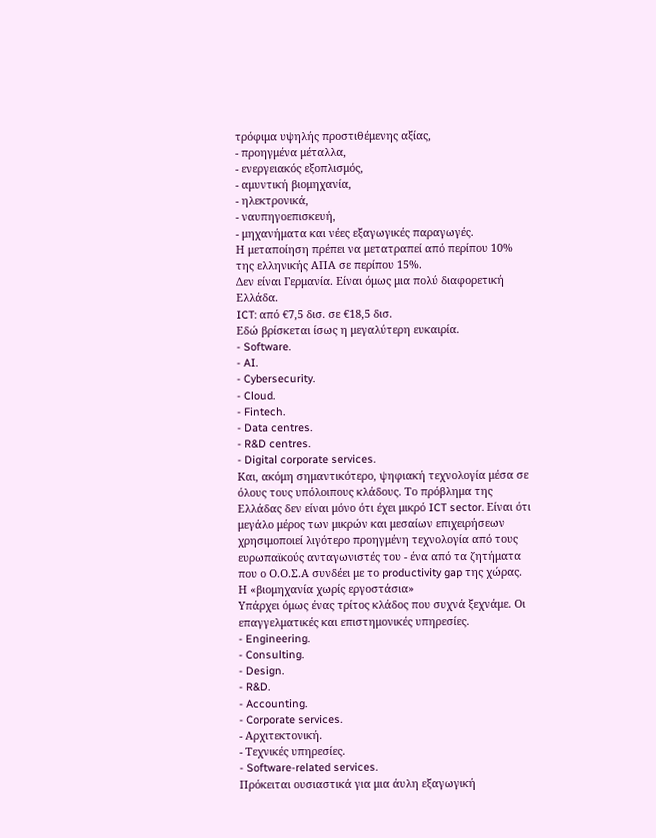τρόφιμα υψηλής προστιθέμενης αξίας,
- προηγμένα μέταλλα,
- ενεργειακός εξοπλισμός,
- αμυντική βιομηχανία,
- ηλεκτρονικά,
- ναυπηγοεπισκευή,
- μηχανήματα και νέες εξαγωγικές παραγωγές.
Η μεταποίηση πρέπει να μετατραπεί από περίπου 10% της ελληνικής ΑΠΑ σε περίπου 15%.
Δεν είναι Γερμανία. Είναι όμως μια πολύ διαφορετική Ελλάδα.
ICT: από €7,5 δισ. σε €18,5 δισ.
Εδώ βρίσκεται ίσως η μεγαλύτερη ευκαιρία.
- Software.
- AI.
- Cybersecurity.
- Cloud.
- Fintech.
- Data centres.
- R&D centres.
- Digital corporate services.
Και, ακόμη σημαντικότερο, ψηφιακή τεχνολογία μέσα σε όλους τους υπόλοιπους κλάδους. Το πρόβλημα της Ελλάδας δεν είναι μόνο ότι έχει μικρό ICT sector. Είναι ότι μεγάλο μέρος των μικρών και μεσαίων επιχειρήσεων χρησιμοποιεί λιγότερο προηγμένη τεχνολογία από τους ευρωπαϊκούς ανταγωνιστές του - ένα από τα ζητήματα που ο Ο.Ο.Σ.Α συνδέει με το productivity gap της χώρας.
Η «βιομηχανία χωρίς εργοστάσια»
Υπάρχει όμως ένας τρίτος κλάδος που συχνά ξεχνάμε. Οι επαγγελματικές και επιστημονικές υπηρεσίες.
- Engineering.
- Consulting.
- Design.
- R&D.
- Accounting.
- Corporate services.
- Αρχιτεκτονική.
- Τεχνικές υπηρεσίες.
- Software-related services.
Πρόκειται ουσιαστικά για μια άυλη εξαγωγική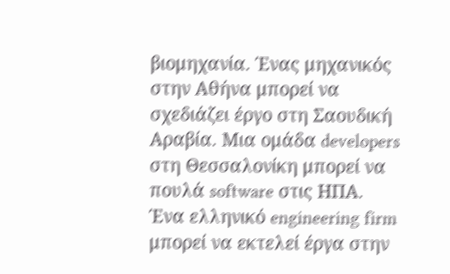βιομηχανία. Ένας μηχανικός στην Αθήνα μπορεί να σχεδιάζει έργο στη Σαουδική Αραβία. Μια ομάδα developers στη Θεσσαλονίκη μπορεί να πουλά software στις ΗΠΑ.
Ένα ελληνικό engineering firm μπορεί να εκτελεί έργα στην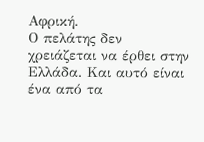Αφρική.
Ο πελάτης δεν χρειάζεται να έρθει στην Ελλάδα. Και αυτό είναι ένα από τα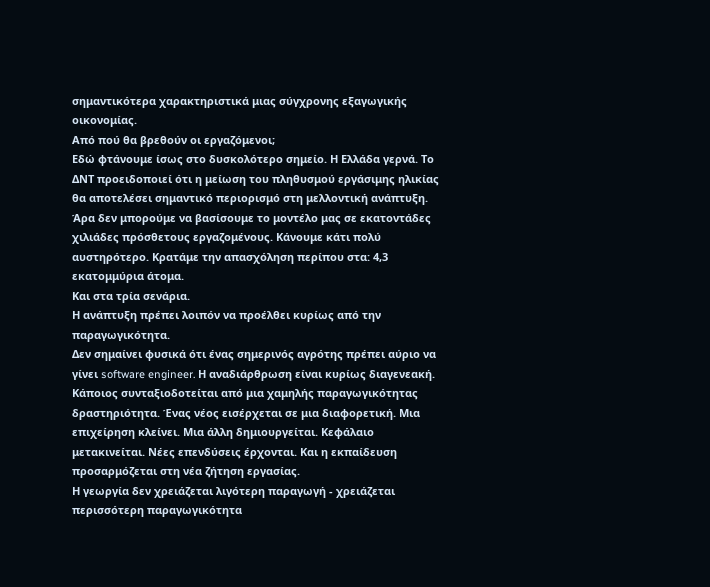σημαντικότερα χαρακτηριστικά μιας σύγχρονης εξαγωγικής οικονομίας.
Από πού θα βρεθούν οι εργαζόμενοι;
Εδώ φτάνουμε ίσως στο δυσκολότερο σημείο. Η Ελλάδα γερνά. Το ΔΝΤ προειδοποιεί ότι η μείωση του πληθυσμού εργάσιμης ηλικίας θα αποτελέσει σημαντικό περιορισμό στη μελλοντική ανάπτυξη.
Άρα δεν μπορούμε να βασίσουμε το μοντέλο μας σε εκατοντάδες χιλιάδες πρόσθετους εργαζομένους. Κάνουμε κάτι πολύ αυστηρότερο. Κρατάμε την απασχόληση περίπου στα: 4,3 εκατομμύρια άτομα.
Και στα τρία σενάρια.
Η ανάπτυξη πρέπει λοιπόν να προέλθει κυρίως από την παραγωγικότητα.
Δεν σημαίνει φυσικά ότι ένας σημερινός αγρότης πρέπει αύριο να γίνει software engineer. Η αναδιάρθρωση είναι κυρίως διαγενεακή.
Κάποιος συνταξιοδοτείται από μια χαμηλής παραγωγικότητας δραστηριότητα. Ένας νέος εισέρχεται σε μια διαφορετική. Μια επιχείρηση κλείνει. Μια άλλη δημιουργείται. Κεφάλαιο μετακινείται. Νέες επενδύσεις έρχονται. Και η εκπαίδευση προσαρμόζεται στη νέα ζήτηση εργασίας.
Η γεωργία δεν χρειάζεται λιγότερη παραγωγή - χρειάζεται περισσότερη παραγωγικότητα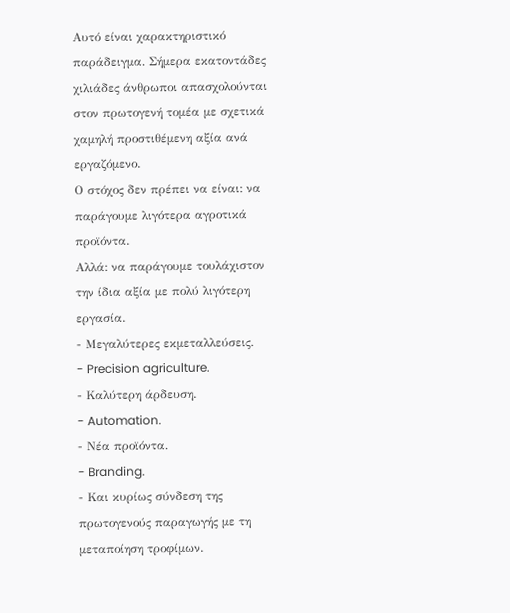Αυτό είναι χαρακτηριστικό παράδειγμα. Σήμερα εκατοντάδες χιλιάδες άνθρωποι απασχολούνται στον πρωτογενή τομέα με σχετικά χαμηλή προστιθέμενη αξία ανά εργαζόμενο.
Ο στόχος δεν πρέπει να είναι: να παράγουμε λιγότερα αγροτικά προϊόντα.
Αλλά: να παράγουμε τουλάχιστον την ίδια αξία με πολύ λιγότερη εργασία.
- Μεγαλύτερες εκμεταλλεύσεις.
- Precision agriculture.
- Καλύτερη άρδευση.
- Automation.
- Νέα προϊόντα.
- Branding.
- Και κυρίως σύνδεση της πρωτογενούς παραγωγής με τη μεταποίηση τροφίμων.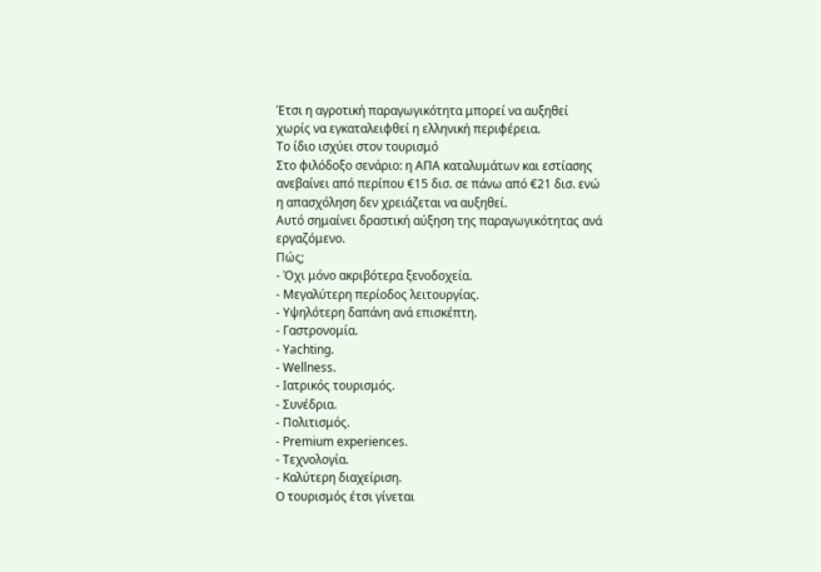Έτσι η αγροτική παραγωγικότητα μπορεί να αυξηθεί χωρίς να εγκαταλειφθεί η ελληνική περιφέρεια.
Το ίδιο ισχύει στον τουρισμό
Στο φιλόδοξο σενάριο: η ΑΠΑ καταλυμάτων και εστίασης ανεβαίνει από περίπου €15 δισ. σε πάνω από €21 δισ. ενώ η απασχόληση δεν χρειάζεται να αυξηθεί.
Αυτό σημαίνει δραστική αύξηση της παραγωγικότητας ανά εργαζόμενο.
Πώς;
- Όχι μόνο ακριβότερα ξενοδοχεία.
- Μεγαλύτερη περίοδος λειτουργίας.
- Υψηλότερη δαπάνη ανά επισκέπτη.
- Γαστρονομία.
- Yachting.
- Wellness.
- Ιατρικός τουρισμός.
- Συνέδρια.
- Πολιτισμός.
- Premium experiences.
- Τεχνολογία.
- Καλύτερη διαχείριση.
Ο τουρισμός έτσι γίνεται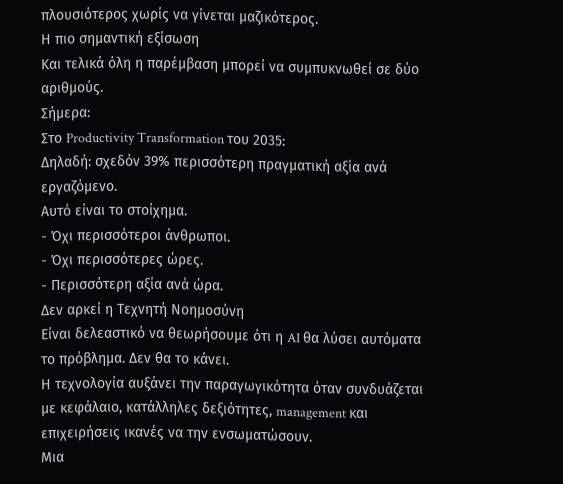πλουσιότερος χωρίς να γίνεται μαζικότερος.
Η πιο σημαντική εξίσωση
Και τελικά όλη η παρέμβαση μπορεί να συμπυκνωθεί σε δύο αριθμούς.
Σήμερα:
Στο Productivity Transformation του 2035:
Δηλαδή: σχεδόν 39% περισσότερη πραγματική αξία ανά εργαζόμενο.
Αυτό είναι το στοίχημα.
- Όχι περισσότεροι άνθρωποι.
- Όχι περισσότερες ώρες.
- Περισσότερη αξία ανά ώρα.
Δεν αρκεί η Τεχνητή Νοημοσύνη
Είναι δελεαστικό να θεωρήσουμε ότι η AI θα λύσει αυτόματα το πρόβλημα. Δεν θα το κάνει.
Η τεχνολογία αυξάνει την παραγωγικότητα όταν συνδυάζεται με κεφάλαιο, κατάλληλες δεξιότητες, management και επιχειρήσεις ικανές να την ενσωματώσουν.
Μια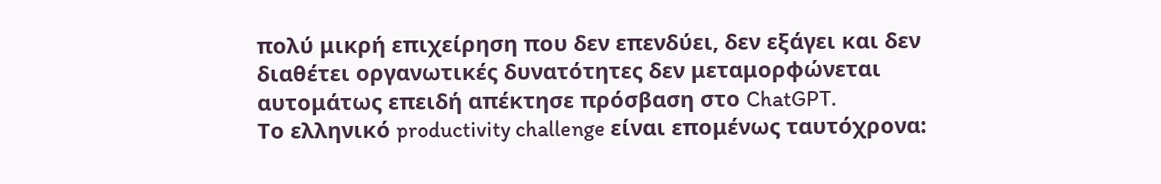πολύ μικρή επιχείρηση που δεν επενδύει, δεν εξάγει και δεν διαθέτει οργανωτικές δυνατότητες δεν μεταμορφώνεται αυτομάτως επειδή απέκτησε πρόσβαση στο ChatGPT.
Το ελληνικό productivity challenge είναι επομένως ταυτόχρονα: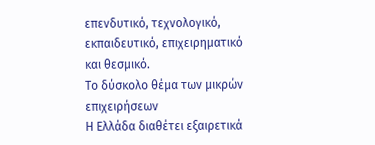επενδυτικό, τεχνολογικό, εκπαιδευτικό, επιχειρηματικό και θεσμικό.
Το δύσκολο θέμα των μικρών επιχειρήσεων
Η Ελλάδα διαθέτει εξαιρετικά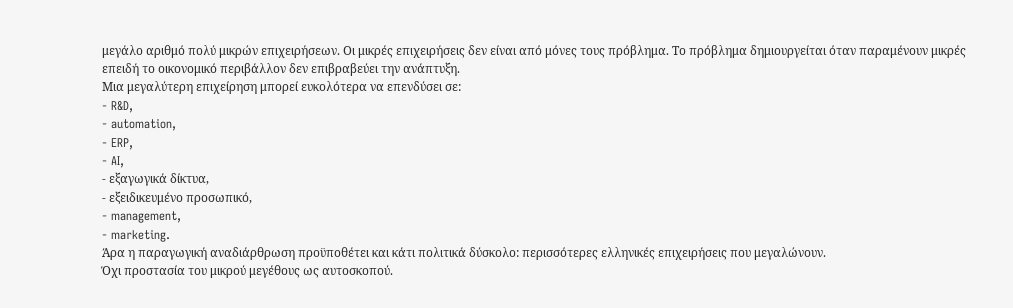μεγάλο αριθμό πολύ μικρών επιχειρήσεων. Οι μικρές επιχειρήσεις δεν είναι από μόνες τους πρόβλημα. Το πρόβλημα δημιουργείται όταν παραμένουν μικρές επειδή το οικονομικό περιβάλλον δεν επιβραβεύει την ανάπτυξη.
Μια μεγαλύτερη επιχείρηση μπορεί ευκολότερα να επενδύσει σε:
- R&D,
- automation,
- ERP,
- AI,
- εξαγωγικά δίκτυα,
- εξειδικευμένο προσωπικό,
- management,
- marketing.
Άρα η παραγωγική αναδιάρθρωση προϋποθέτει και κάτι πολιτικά δύσκολο: περισσότερες ελληνικές επιχειρήσεις που μεγαλώνουν.
Όχι προστασία του μικρού μεγέθους ως αυτοσκοπού.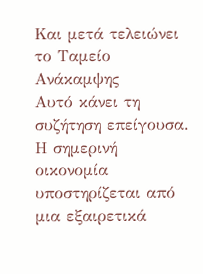Και μετά τελειώνει το Ταμείο Ανάκαμψης
Αυτό κάνει τη συζήτηση επείγουσα. Η σημερινή οικονομία υποστηρίζεται από μια εξαιρετικά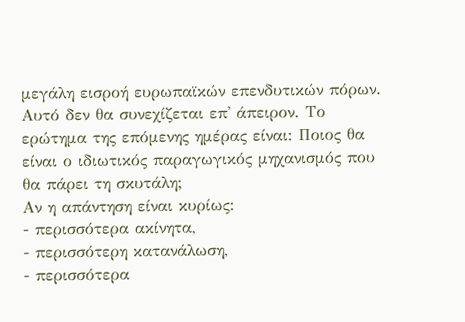μεγάλη εισροή ευρωπαϊκών επενδυτικών πόρων.
Αυτό δεν θα συνεχίζεται επ' άπειρον. Το ερώτημα της επόμενης ημέρας είναι: Ποιος θα είναι ο ιδιωτικός παραγωγικός μηχανισμός που θα πάρει τη σκυτάλη;
Αν η απάντηση είναι κυρίως:
- περισσότερα ακίνητα,
- περισσότερη κατανάλωση,
- περισσότερα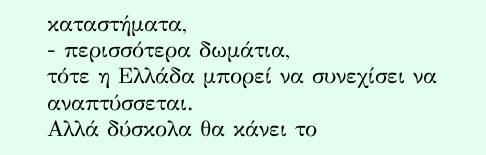καταστήματα,
- περισσότερα δωμάτια,
τότε η Ελλάδα μπορεί να συνεχίσει να αναπτύσσεται.
Αλλά δύσκολα θα κάνει το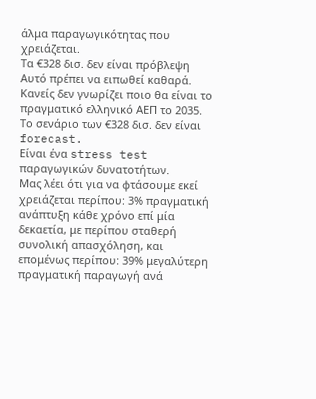άλμα παραγωγικότητας που χρειάζεται.
Τα €328 δισ. δεν είναι πρόβλεψη
Αυτό πρέπει να ειπωθεί καθαρά. Κανείς δεν γνωρίζει ποιο θα είναι το πραγματικό ελληνικό ΑΕΠ το 2035. Το σενάριο των €328 δισ. δεν είναι forecast.
Είναι ένα stress test παραγωγικών δυνατοτήτων.
Μας λέει ότι για να φτάσουμε εκεί χρειάζεται περίπου: 3% πραγματική ανάπτυξη κάθε χρόνο επί μία δεκαετία, με περίπου σταθερή συνολική απασχόληση, και επομένως περίπου: 39% μεγαλύτερη πραγματική παραγωγή ανά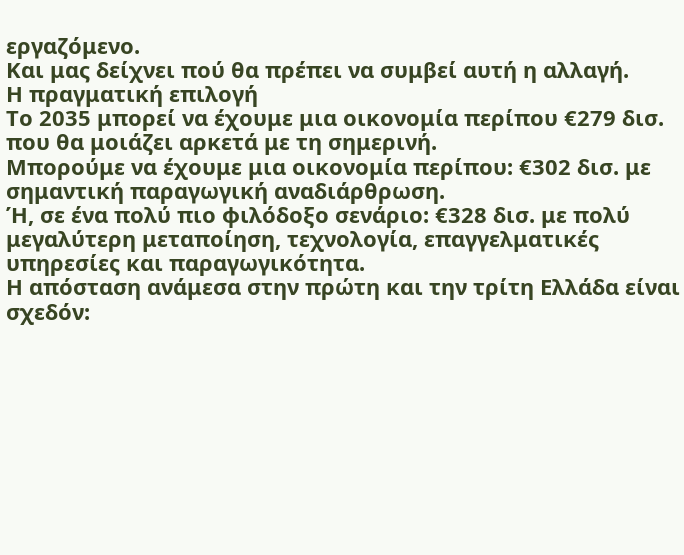εργαζόμενο.
Και μας δείχνει πού θα πρέπει να συμβεί αυτή η αλλαγή.
Η πραγματική επιλογή
Το 2035 μπορεί να έχουμε μια οικονομία περίπου €279 δισ. που θα μοιάζει αρκετά με τη σημερινή.
Μπορούμε να έχουμε μια οικονομία περίπου: €302 δισ. με σημαντική παραγωγική αναδιάρθρωση.
Ή, σε ένα πολύ πιο φιλόδοξο σενάριο: €328 δισ. με πολύ μεγαλύτερη μεταποίηση, τεχνολογία, επαγγελματικές υπηρεσίες και παραγωγικότητα.
Η απόσταση ανάμεσα στην πρώτη και την τρίτη Ελλάδα είναι σχεδόν: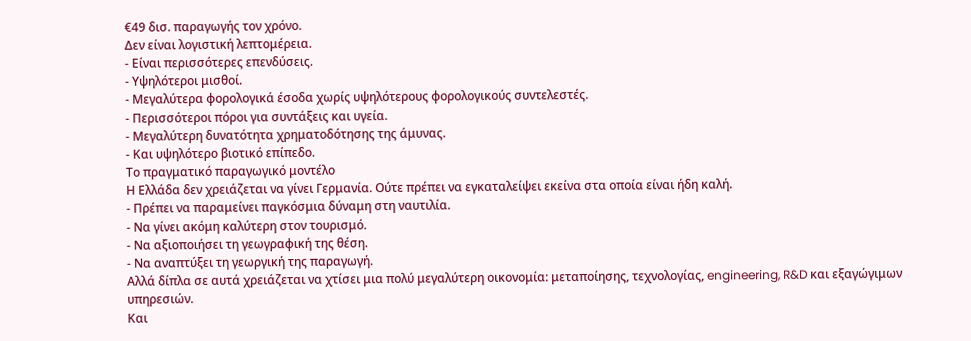€49 δισ. παραγωγής τον χρόνο.
Δεν είναι λογιστική λεπτομέρεια.
- Είναι περισσότερες επενδύσεις.
- Υψηλότεροι μισθοί.
- Μεγαλύτερα φορολογικά έσοδα χωρίς υψηλότερους φορολογικούς συντελεστές.
- Περισσότεροι πόροι για συντάξεις και υγεία.
- Μεγαλύτερη δυνατότητα χρηματοδότησης της άμυνας.
- Και υψηλότερο βιοτικό επίπεδο.
Το πραγματικό παραγωγικό μοντέλο
Η Ελλάδα δεν χρειάζεται να γίνει Γερμανία. Ούτε πρέπει να εγκαταλείψει εκείνα στα οποία είναι ήδη καλή.
- Πρέπει να παραμείνει παγκόσμια δύναμη στη ναυτιλία.
- Να γίνει ακόμη καλύτερη στον τουρισμό.
- Να αξιοποιήσει τη γεωγραφική της θέση.
- Να αναπτύξει τη γεωργική της παραγωγή.
Αλλά δίπλα σε αυτά χρειάζεται να χτίσει μια πολύ μεγαλύτερη οικονομία: μεταποίησης, τεχνολογίας, engineering, R&D και εξαγώγιμων υπηρεσιών.
Και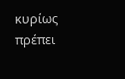κυρίως πρέπει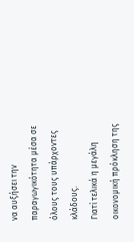να αυξήσει την παραγωγικότητα μέσα σε όλους τους υπάρχοντες κλάδους.
Γιατί τελικά η μεγάλη οικονομική πρόκληση της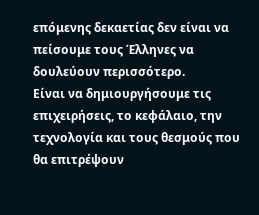επόμενης δεκαετίας δεν είναι να πείσουμε τους Έλληνες να δουλεύουν περισσότερο.
Είναι να δημιουργήσουμε τις επιχειρήσεις, το κεφάλαιο, την τεχνολογία και τους θεσμούς που θα επιτρέψουν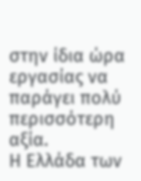στην ίδια ώρα εργασίας να παράγει πολύ περισσότερη αξία.
Η Ελλάδα των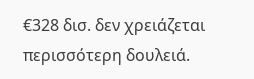€328 δισ. δεν χρειάζεται περισσότερη δουλειά.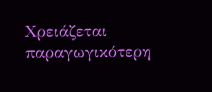Χρειάζεται παραγωγικότερη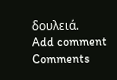δουλειά.
Add comment
Comments